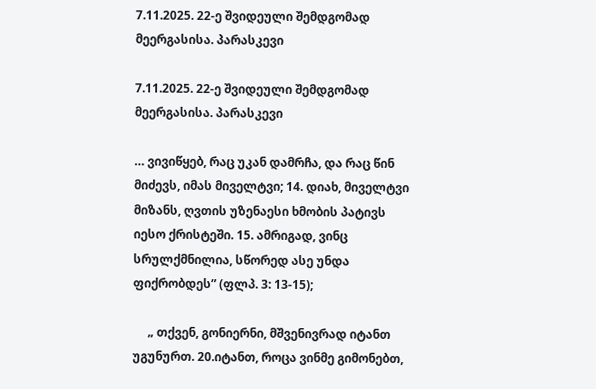7.11.2025. 22-ე შვიდეული შემდგომად მეერგასისა. პარასკევი

7.11.2025. 22-ე შვიდეული შემდგომად მეერგასისა. პარასკევი

… ვივიწყებ, რაც უკან დამრჩა, და რაც წინ მიძევს, იმას მიველტვი; 14. დიახ, მიველტვი მიზანს, ღვთის უზენაესი ხმობის პატივს იესო ქრისტეში. 15. ამრიგად, ვინც სრულქმნილია, სწორედ ასე უნდა ფიქრობდეს” (ფლპ. 3: 13-15);

     „ თქვენ, გონიერნი, მშვენივრად იტანთ უგუნურთ. 20.იტანთ, როცა ვინმე გიმონებთ,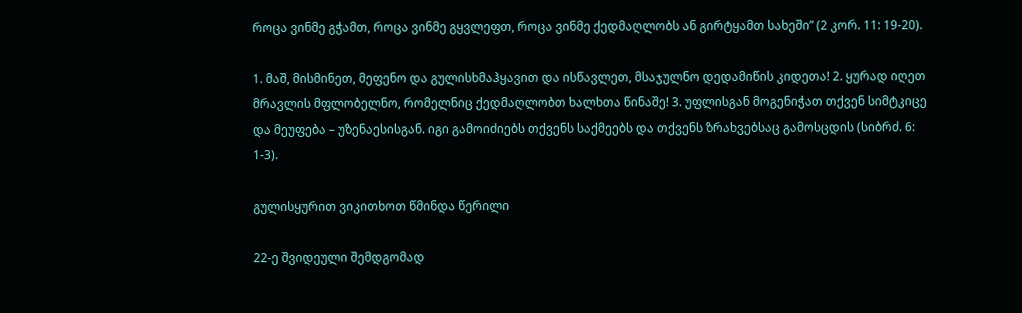როცა ვინმე გჭამთ, როცა ვინმე გყვლეფთ, როცა ვინმე ქედმაღლობს ან გირტყამთ სახეში” (2 კორ. 11: 19-20).

1. მაშ, მისმინეთ, მეფენო და გულისხმაჰყავით და ისწავლეთ, მსაჯულნო დედამიწის კიდეთა! 2. ყურად იღეთ მრავლის მფლობელნო, რომელნიც ქედმაღლობთ ხალხთა წინაშე! 3. უფლისგან მოგენიჭათ თქვენ სიმტკიცე და მეუფება – უზენაესისგან. იგი გამოიძიებს თქვენს საქმეებს და თქვენს ზრახვებსაც გამოსცდის (სიბრძ. 6: 1-3).

გულისყურით ვიკითხოთ წმინდა წერილი

22-ე შვიდეული შემდგომად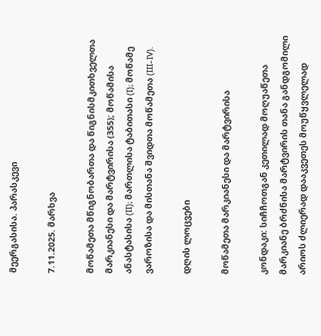მეერგასისა. პარასკევი

7.11.2025. მარხვა

მოწამეთა მწიგნობართა და წიგნისმკითხველთა მარკიანესი და მარტვირისა (355); მოწამისა ანასტასისა (II); მართლისა ტაბითასი (I); მოწამე ვაროზისა და მისთანა შვიდთა მოწამეთა (III-IV).

დღის ლოცვები

მოწამეთა მარკიანესი და მარტვირისა

კონდაკი: სიჩჩოთგან კეთილად მოღუაწეთა მარკიანე ბრძნისა მარტვირის თანა განდგომილი არიოს ძლიერად დააკვეთეს მოუწყვლელად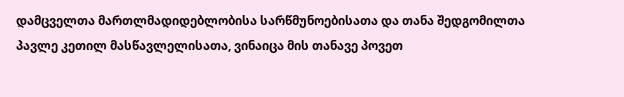დამცველთა მართლმადიდებლობისა სარწმუნოებისათა და თანა შედგომილთა პავლე კეთილ მასწავლელისათა, ვინაიცა მის თანავე პოვეთ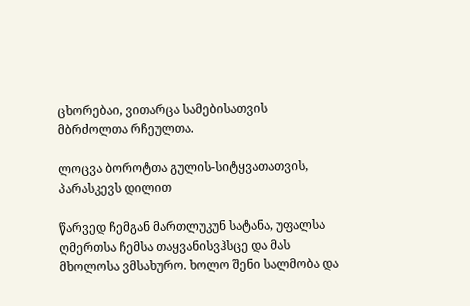ცხორებაი, ვითარცა სამებისათვის მბრძოლთა რჩეულთა.

ლოცვა ბოროტთა გულის-სიტყვათათვის, პარასკევს დილით

წარვედ ჩემგან მართლუკუნ სატანა, უფალსა ღმერთსა ჩემსა თაყვანისვჰსცე და მას მხოლოსა ვმსახურო. ხოლო შენი სალმობა და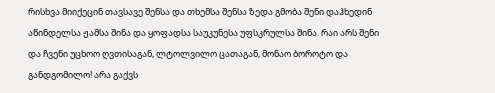რისხვა მიიქეცინ თავსავე შენსა და თხემსა შენსა ზედა გმობა შენი დაჰხედინ აწინდელსა ჟამსა შინა და ყოფადსა საუკუნესა უფსკრულსა შინა. რაი არს შენი და ჩვენი უცხოო ღვთისაგან, ლტოლვილო ცათაგან, მონაო ბოროტო და განდგომილო! არა გაქვს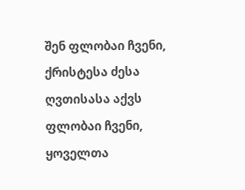შენ ფლობაი ჩვენი, ქრისტესა ძესა ღვთისასა აქვს ფლობაი ჩვენი, ყოველთა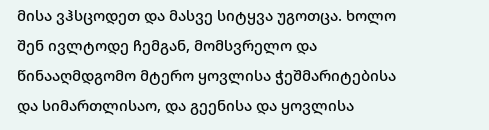მისა ვჰსცოდეთ და მასვე სიტყვა უგოთცა. ხოლო შენ ივლტოდე ჩემგან, მომსვრელო და წინააღმდგომო მტერო ყოვლისა ჭეშმარიტებისა და სიმართლისაო, და გეენისა და ყოვლისა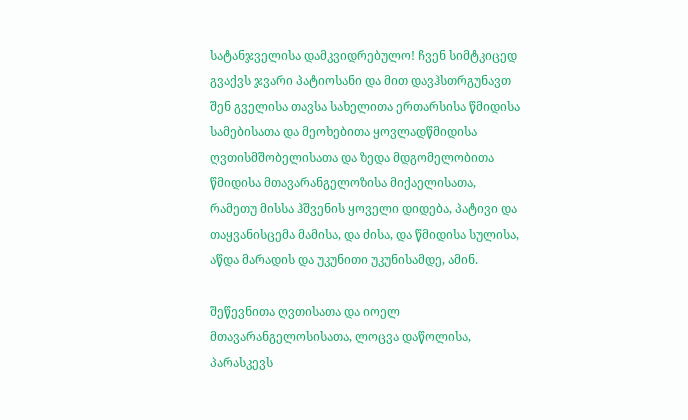სატანჯველისა დამკვიდრებულო! ჩვენ სიმტკიცედ გვაქვს ჯვარი პატიოსანი და მით დავჰსთრგუნავთ შენ გველისა თავსა სახელითა ერთარსისა წმიდისა სამებისათა და მეოხებითა ყოვლადწმიდისა ღვთისმშობელისათა და ზედა მდგომელობითა წმიდისა მთავარანგელოზისა მიქაელისათა, რამეთუ მისსა ჰშვენის ყოველი დიდება, პატივი და თაყვანისცემა მამისა, და ძისა, და წმიდისა სულისა, აწდა მარადის და უკუნითი უკუნისამდე, ამინ.

შეწევნითა ღვთისათა და იოელ მთავარანგელოსისათა, ლოცვა დაწოლისა, პარასკევს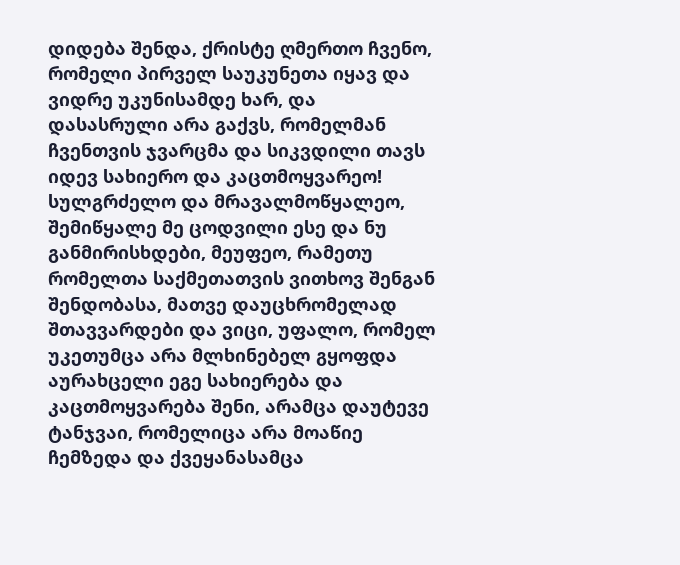დიდება შენდა, ქრისტე ღმერთო ჩვენო, რომელი პირველ საუკუნეთა იყავ და ვიდრე უკუნისამდე ხარ, და დასასრული არა გაქვს, რომელმან ჩვენთვის ჯვარცმა და სიკვდილი თავს იდევ სახიერო და კაცთმოყვარეო! სულგრძელო და მრავალმოწყალეო, შემიწყალე მე ცოდვილი ესე და ნუ განმირისხდები, მეუფეო, რამეთუ რომელთა საქმეთათვის ვითხოვ შენგან შენდობასა, მათვე დაუცხრომელად შთავვარდები და ვიცი, უფალო, რომელ უკეთუმცა არა მლხინებელ გყოფდა აურახცელი ეგე სახიერება და კაცთმოყვარება შენი, არამცა დაუტევე ტანჯვაი, რომელიცა არა მოაწიე ჩემზედა და ქვეყანასამცა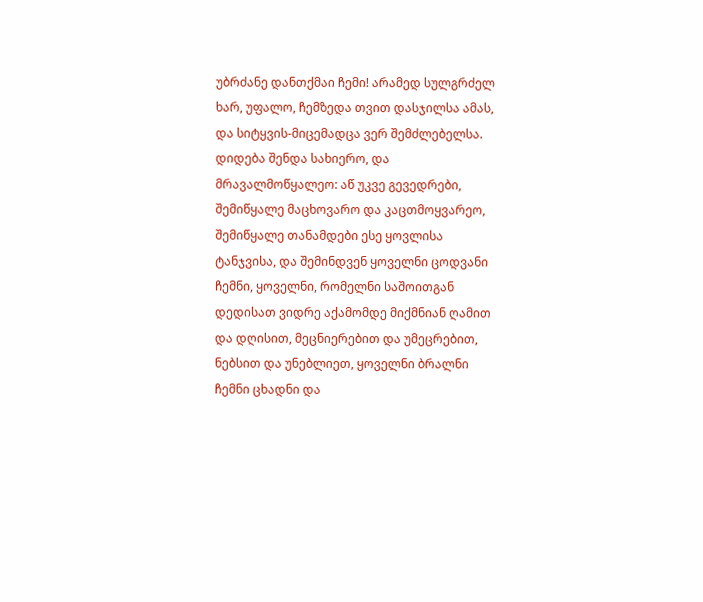უბრძანე დანთქმაი ჩემი! არამედ სულგრძელ ხარ, უფალო, ჩემზედა თვით დასჯილსა ამას, და სიტყვის-მიცემადცა ვერ შემძლებელსა. დიდება შენდა სახიერო, და მრავალმოწყალეო: აწ უკვე გევედრები, შემიწყალე მაცხოვარო და კაცთმოყვარეო, შემიწყალე თანამდები ესე ყოვლისა ტანჯვისა, და შემინდვენ ყოველნი ცოდვანი ჩემნი, ყოველნი, რომელნი საშოითგან დედისათ ვიდრე აქამომდე მიქმნიან ღამით და დღისით, მეცნიერებით და უმეცრებით, ნებსით და უნებლიეთ, ყოველნი ბრალნი ჩემნი ცხადნი და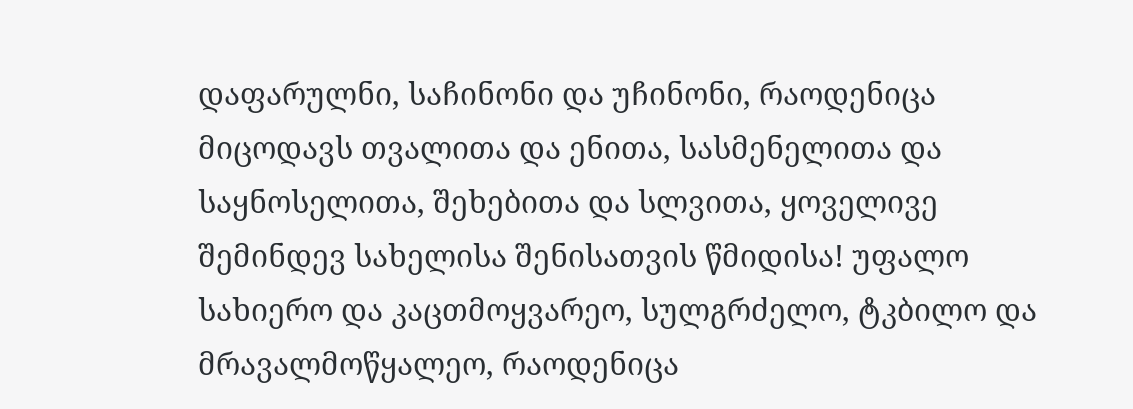დაფარულნი, საჩინონი და უჩინონი, რაოდენიცა მიცოდავს თვალითა და ენითა, სასმენელითა და საყნოსელითა, შეხებითა და სლვითა, ყოველივე შემინდევ სახელისა შენისათვის წმიდისა! უფალო სახიერო და კაცთმოყვარეო, სულგრძელო, ტკბილო და მრავალმოწყალეო, რაოდენიცა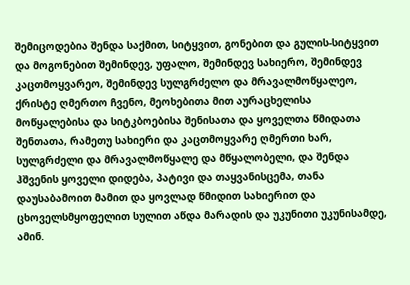შემიცოდებია შენდა საქმით, სიტყვით, გონებით და გულის-სიტყვით და მოგონებით შემინდევ, უფალო, შემინდევ სახიერო, შემინდევ კაცთმოყვარეო, შემინდევ სულგრძელო და მრავალმოწყალეო, ქრისტე ღმერთო ჩვენო, მეოხებითა მით აურაცხელისა მოწყალებისა და სიტკბოებისა შენისათა და ყოველთა წმიდათა შენთათა, რამეთუ სახიერი და კაცთმოყვარე ღმერთი ხარ, სულგრძელი და მრავალმოწყალე და მწყალობელი, და შენდა ჰშვენის ყოველი დიდება, პატივი და თაყვანისცემა, თანა დაუსაბამოით მამით და ყოვლად წმიდით სახიერით და ცხოველსმყოფელით სულით აწდა მარადის და უკუნითი უკუნისამდე, ამინ.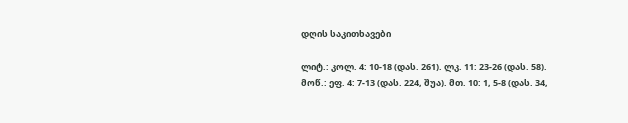დღის საკითხავები

ლიტ.: კოლ. 4: 10-18 (დას. 261). ლკ. 11: 23-26 (დას. 58).
მოწ.: ეფ. 4: 7-13 (დას. 224, შუა). მთ. 10: 1, 5-8 (დას. 34,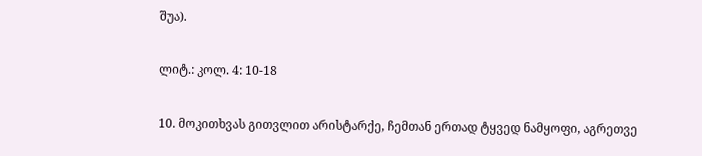შუა).

ლიტ.: კოლ. 4: 10-18

10. მოკითხვას გითვლით არისტარქე, ჩემთან ერთად ტყვედ ნამყოფი, აგრეთვე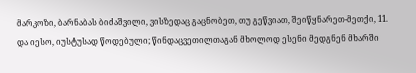მარკოზი, ბარნაბას ბიძაშვილი, ვისზედაც გაცნობეთ, თუ გეწვიათ, შეიწყნარეთ-მეთქი, 11. და იესო, იუსტუსად წოდებული; წინდაცვეთილთაგან მხოლოდ ესენი მედგნენ მხარში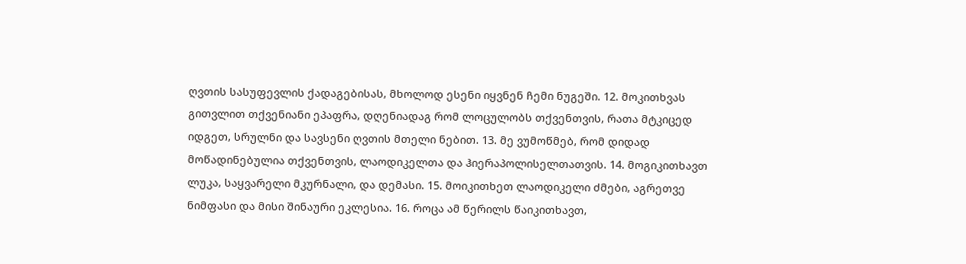ღვთის სასუფევლის ქადაგებისას, მხოლოდ ესენი იყვნენ ჩემი ნუგეში. 12. მოკითხვას გითვლით თქვენიანი ეპაფრა, დღენიადაგ რომ ლოცულობს თქვენთვის, რათა მტკიცედ იდგეთ, სრულნი და სავსენი ღვთის მთელი ნებით. 13. მე ვუმოწმებ, რომ დიდად მოწადინებულია თქვენთვის, ლაოდიკელთა და ჰიერაპოლისელთათვის. 14. მოგიკითხავთ ლუკა, საყვარელი მკურნალი, და დემასი. 15. მოიკითხეთ ლაოდიკელი ძმები, აგრეთვე ნიმფასი და მისი შინაური ეკლესია. 16. როცა ამ წერილს წაიკითხავთ,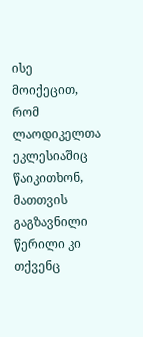ისე მოიქეცით, რომ ლაოდიკელთა ეკლესიაშიც წაიკითხონ, მათთვის გაგზავნილი წერილი კი თქვენც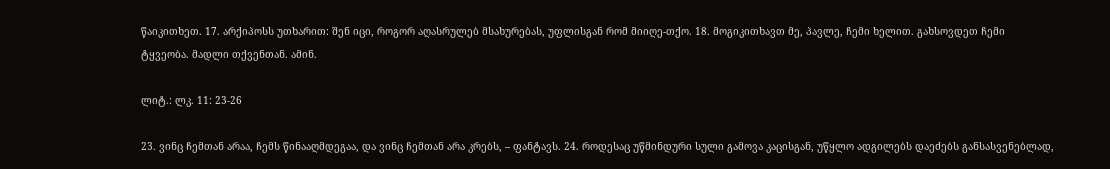წაიკითხეთ. 17. არქიპოსს უთხარით: შენ იცი, როგორ აღასრულებ მსახურებას, უფლისგან რომ მიიღე-თქო. 18. მოგიკითხავთ მე, პავლე, ჩემი ხელით. გახსოვდეთ ჩემი ტყვეობა. მადლი თქვენთან. ამინ.

ლიტ.: ლკ. 11: 23-26

23. ვინც ჩემთან არაა, ჩემს წინააღმდეგაა, და ვინც ჩემთან არა კრებს, – ფანტავს. 24. როდესაც უწმინდური სული გამოვა კაცისგან, უწყლო ადგილებს დაეძებს განსასვენებლად,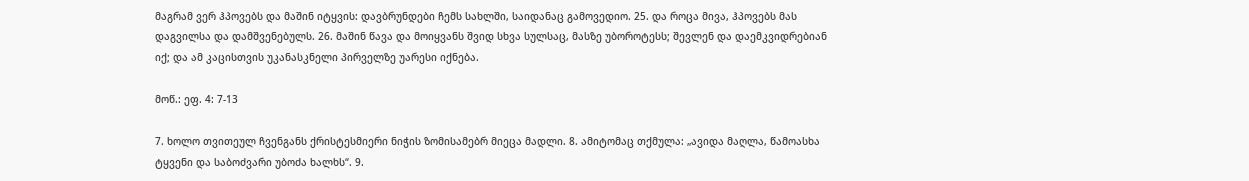მაგრამ ვერ ჰპოვებს და მაშინ იტყვის: დავბრუნდები ჩემს სახლში, საიდანაც გამოვედიო. 25. და როცა მივა, ჰპოვებს მას დაგვილსა და დამშვენებულს. 26. მაშინ წავა და მოიყვანს შვიდ სხვა სულსაც, მასზე უბოროტესს; შევლენ და დაემკვიდრებიან იქ; და ამ კაცისთვის უკანასკნელი პირველზე უარესი იქნება.

მოწ.: ეფ. 4: 7-13

7. ხოლო თვითეულ ჩვენგანს ქრისტესმიერი ნიჭის ზომისამებრ მიეცა მადლი. 8. ამიტომაც თქმულა: „ავიდა მაღლა, წამოასხა ტყვენი და საბოძვარი უბოძა ხალხს“. 9.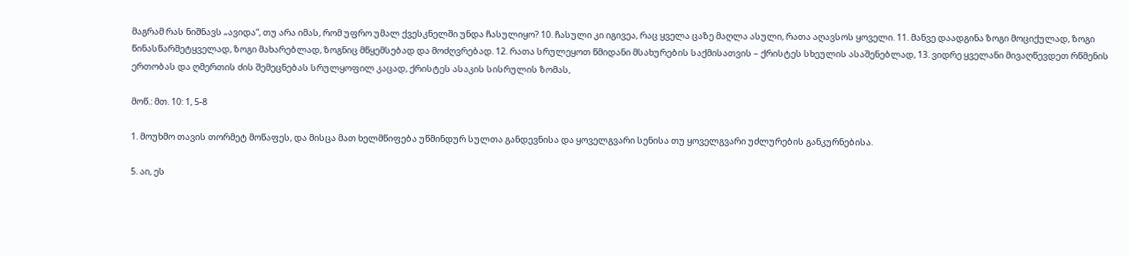მაგრამ რას ნიშნავს „ავიდა“, თუ არა იმას, რომ უფრო უმალ ქვესკნელში უნდა ჩასულიყო? 10. ჩასული კი იგივეა, რაც ყველა ცაზე მაღლა ასული, რათა აღავსოს ყოველი. 11. მანვე დაადგინა ზოგი მოციქულად, ზოგი წინასწარმეტყველად, ზოგი მახარებლად, ზოგნიც მწყემსებად და მოძღვრებად. 12. რათა სრულეყოთ წმიდანი მსახურების საქმისათვის – ქრისტეს სხეულის ასაშენებლად, 13. ვიდრე ყველანი მივაღწევდეთ რწმენის ერთობას და ღმერთის ძის შემეცნებას სრულყოფილ კაცად, ქრისტეს ასაკის სისრულის ზომას,

მოწ.: მთ. 10: 1, 5-8

1. მოუხმო თავის თორმეტ მოწაფეს, და მისცა მათ ხელმწიფება უწმინდურ სულთა განდევნისა და ყოველგვარი სენისა თუ ყოველგვარი უძლურების განკურნებისა.

5. აი, ეს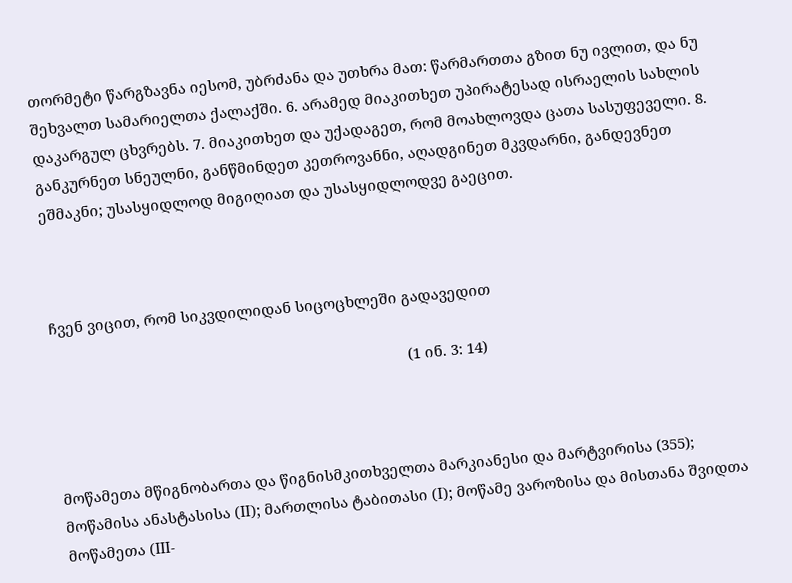თორმეტი წარგზავნა იესომ, უბრძანა და უთხრა მათ: წარმართთა გზით ნუ ივლით, და ნუ შეხვალთ სამარიელთა ქალაქში. 6. არამედ მიაკითხეთ უპირატესად ისრაელის სახლის დაკარგულ ცხვრებს. 7. მიაკითხეთ და უქადაგეთ, რომ მოახლოვდა ცათა სასუფეველი. 8. განკურნეთ სნეულნი, განწმინდეთ კეთროვანნი, აღადგინეთ მკვდარნი, განდევნეთ ეშმაკნი; უსასყიდლოდ მიგიღიათ და უსასყიდლოდვე გაეცით.



ჩვენ ვიცით, რომ სიკვდილიდან სიცოცხლეში გადავედით

                                                                                         (1 ინ. 3: 14)



მოწამეთა მწიგნობართა და წიგნისმკითხველთა მარკიანესი და მარტვირისა (355); მოწამისა ანასტასისა (II); მართლისა ტაბითასი (I); მოწამე ვაროზისა და მისთანა შვიდთა მოწამეთა (III-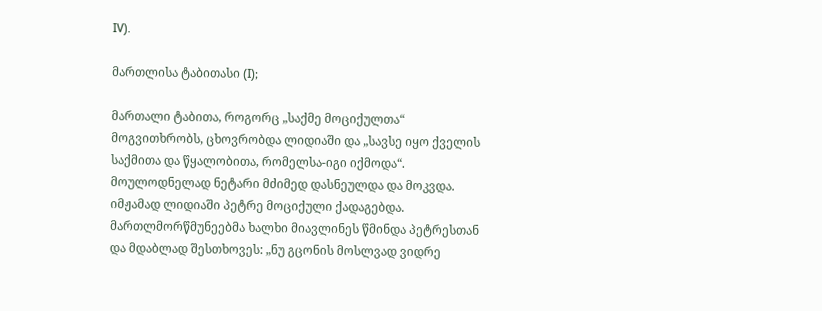IV).

მართლისა ტაბითასი (I);

მართალი ტაბითა, როგორც „საქმე მოციქულთა“ მოგვითხრობს, ცხოვრობდა ლიდიაში და „სავსე იყო ქველის საქმითა და წყალობითა, რომელსა-იგი იქმოდა“. მოულოდნელად ნეტარი მძიმედ დასნეულდა და მოკვდა. იმჟამად ლიდიაში პეტრე მოციქული ქადაგებდა. მართლმორწმუნეებმა ხალხი მიავლინეს წმინდა პეტრესთან და მდაბლად შესთხოვეს: „ნუ გცონის მოსლვად ვიდრე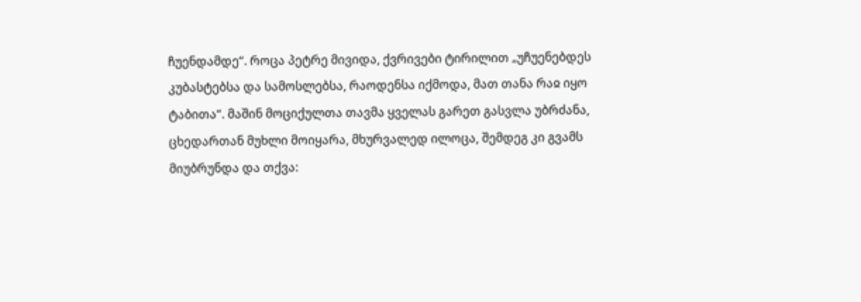ჩუენდამდე“. როცა პეტრე მივიდა, ქვრივები ტირილით „უჩუენებდეს კუბასტებსა და სამოსლებსა, რაოდენსა იქმოდა, მათ თანა რაჲ იყო ტაბითა“. მაშინ მოციქულთა თავმა ყველას გარეთ გასვლა უბრძანა, ცხედართან მუხლი მოიყარა, მხურვალედ ილოცა, შემდეგ კი გვამს მიუბრუნდა და თქვა: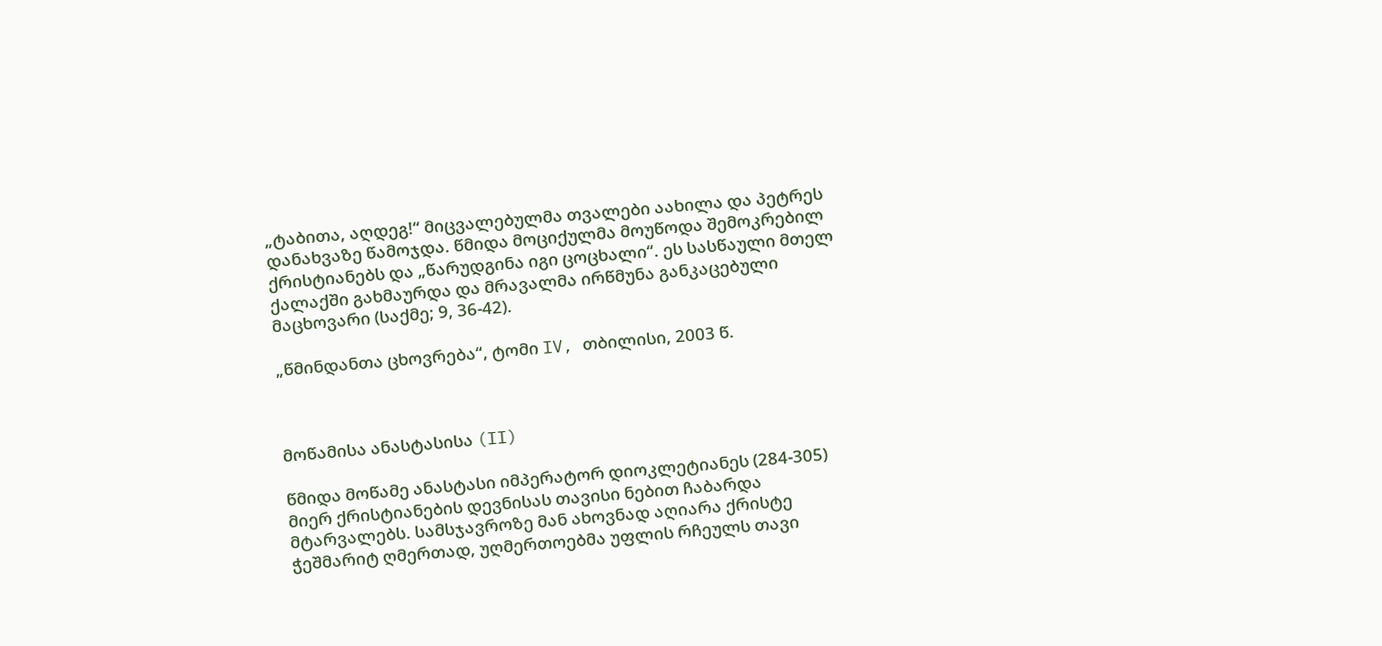„ტაბითა, აღდეგ!“ მიცვალებულმა თვალები აახილა და პეტრეს დანახვაზე წამოჯდა. წმიდა მოციქულმა მოუწოდა შემოკრებილ ქრისტიანებს და „წარუდგინა იგი ცოცხალი“. ეს სასწაული მთელ ქალაქში გახმაურდა და მრავალმა ირწმუნა განკაცებული მაცხოვარი (საქმე; 9, 36-42).

„წმინდანთა ცხოვრება“, ტომი IV, თბილისი, 2003 წ.



მოწამისა ანასტასისა (II)

წმიდა მოწამე ანასტასი იმპერატორ დიოკლეტიანეს (284-305) მიერ ქრისტიანების დევნისას თავისი ნებით ჩაბარდა მტარვალებს. სამსჯავროზე მან ახოვნად აღიარა ქრისტე ჭეშმარიტ ღმერთად, უღმერთოებმა უფლის რჩეულს თავი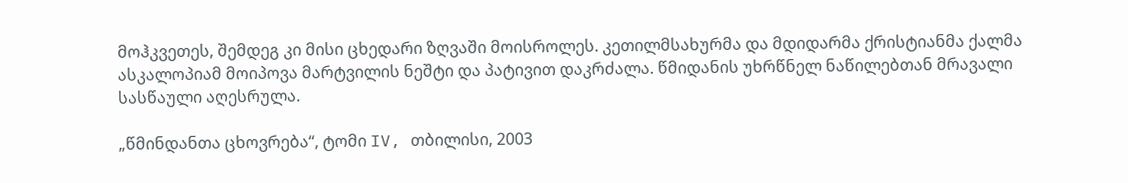მოჰკვეთეს, შემდეგ კი მისი ცხედარი ზღვაში მოისროლეს. კეთილმსახურმა და მდიდარმა ქრისტიანმა ქალმა ასკალოპიამ მოიპოვა მარტვილის ნეშტი და პატივით დაკრძალა. წმიდანის უხრწნელ ნაწილებთან მრავალი სასწაული აღესრულა.

„წმინდანთა ცხოვრება“, ტომი IV, თბილისი, 2003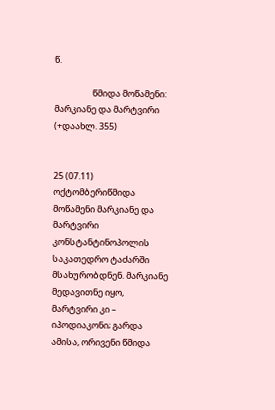წ.

                   წმიდა მოწამენი: მარკიანე და მარტვირი (+დაახლ. 355)


25 (07.11) ოქტომბერიწმიდა მოწამენი მარკიანე და მარტვირი კონსტანტინოპოლის საკათედრო ტაძარში მსახურობდნენ. მარკიანე მედავითნე იყო, მარტვირი კი – იპოდიაკონი; გარდა ამისა, ორივენი წმიდა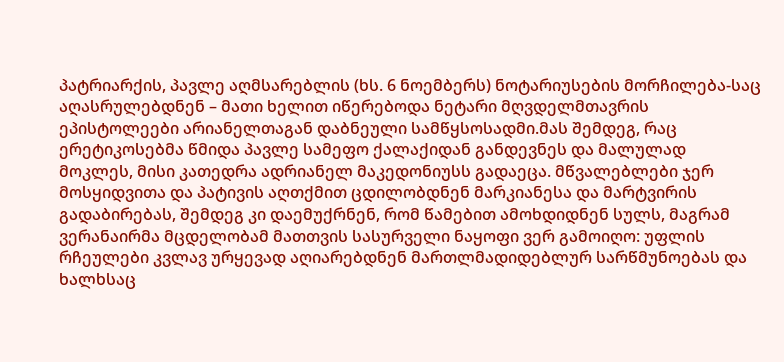პატრიარქის, პავლე აღმსარებლის (ხს. 6 ნოემბერს) ნოტარიუსების მორჩილება-საც აღასრულებდნენ – მათი ხელით იწერებოდა ნეტარი მღვდელმთავრის ეპისტოლეები არიანელთაგან დაბნეული სამწყსოსადმი.მას შემდეგ, რაც ერეტიკოსებმა წმიდა პავლე სამეფო ქალაქიდან განდევნეს და მალულად მოკლეს, მისი კათედრა ადრიანელ მაკედონიუსს გადაეცა. მწვალებლები ჯერ მოსყიდვითა და პატივის აღთქმით ცდილობდნენ მარკიანესა და მარტვირის გადაბირებას, შემდეგ კი დაემუქრნენ, რომ წამებით ამოხდიდნენ სულს, მაგრამ ვერანაირმა მცდელობამ მათთვის სასურველი ნაყოფი ვერ გამოიღო: უფლის რჩეულები კვლავ ურყევად აღიარებდნენ მართლმადიდებლურ სარწმუნოებას და ხალხსაც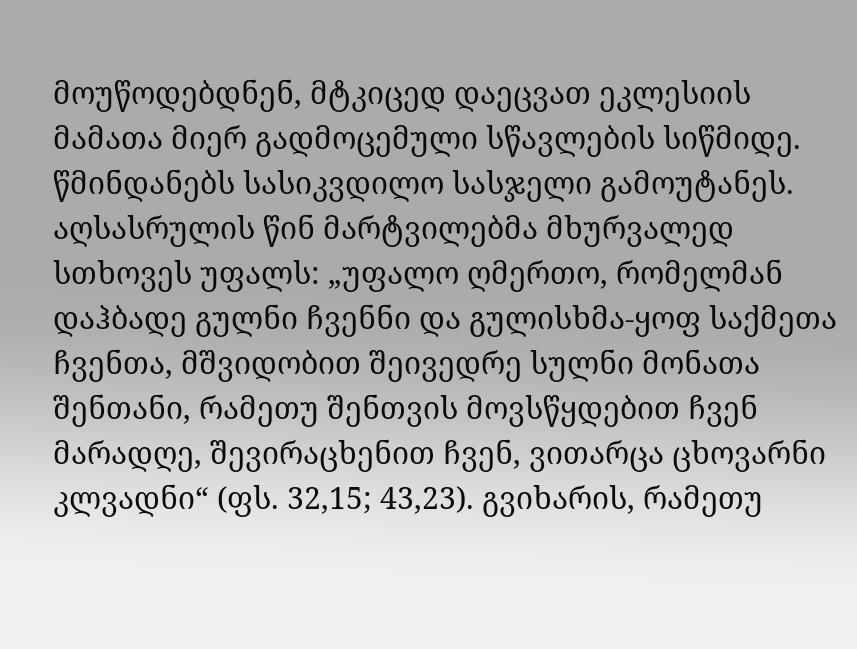მოუწოდებდნენ, მტკიცედ დაეცვათ ეკლესიის მამათა მიერ გადმოცემული სწავლების სიწმიდე. წმინდანებს სასიკვდილო სასჯელი გამოუტანეს. აღსასრულის წინ მარტვილებმა მხურვალედ სთხოვეს უფალს: „უფალო ღმერთო, რომელმან დაჰბადე გულნი ჩვენნი და გულისხმა-ყოფ საქმეთა ჩვენთა, მშვიდობით შეივედრე სულნი მონათა შენთანი, რამეთუ შენთვის მოვსწყდებით ჩვენ მარადღე, შევირაცხენით ჩვენ, ვითარცა ცხოვარნი კლვადნი“ (ფს. 32,15; 43,23). გვიხარის, რამეთუ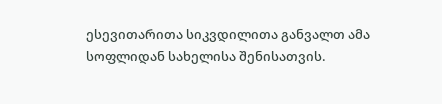ესევითარითა სიკვდილითა განვალთ ამა სოფლიდან სახელისა შენისათვის.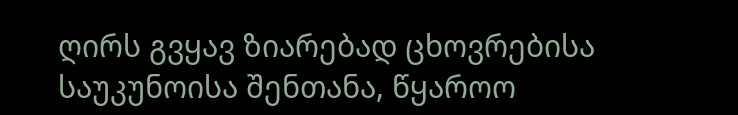ღირს გვყავ ზიარებად ცხოვრებისა საუკუნოისა შენთანა, წყაროო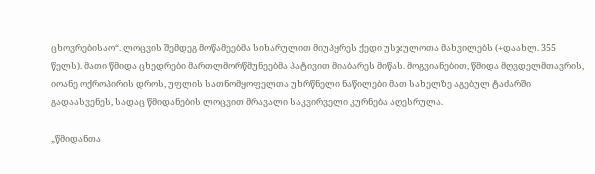ცხოვრებისაო“. ლოცვის შემდეგ მოწამეებმა სიხარულით მიუპყრეს ქედი უსჯულოთა მახვილებს (+დაახლ. 355 წელს). მათი წმიდა ცხედრები მართლმორწმუნეებმა პატივით მიაბარეს მიწას. მოგვიანებით, წმიდა მღვდელმთავრის, იოანე ოქროპირის დროს, უფლის სათნომყოფელთა უხრწნელი ნაწილები მათ სახელზე აგებულ ტაძარში გადაასვენეს, სადაც წმიდანების ლოცვით მრავალი საკვირველი კურნება აღესრულა.

„წმიდანთა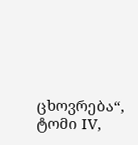ცხოვრება“, ტომი IV,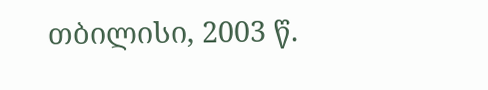თბილისი, 2003 წ.